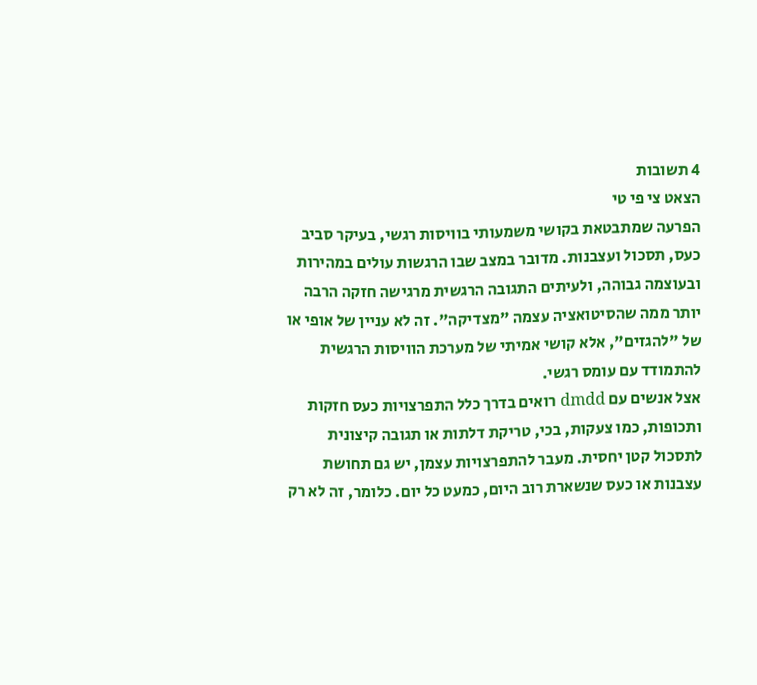4 תשובות
הצאט צי פי טי
הפרעה שמתבטאת בקושי משמעותי בוויסות רגשי, בעיקר סביב כעס, תסכול ועצבנות. מדובר במצב שבו הרגשות עולים במהירות ובעוצמה גבוהה, ולעיתים התגובה הרגשית מרגישה חזקה הרבה יותר ממה שהסיטואציה עצמה "מצדיקה". זה לא עניין של אופי או של "להגזים", אלא קושי אמיתי של מערכת הוויסות הרגשית להתמודד עם עומס רגשי.
אצל אנשים עם dmdd רואים בדרך כלל התפרצויות כעס חזקות ותכופות, כמו צעקות, בכי, טריקת דלתות או תגובה קיצונית לתסכול קטן יחסית. מעבר להתפרצויות עצמן, יש גם תחושת עצבנות או כעס שנשארת רוב היום, כמעט כל יום. כלומר, זה לא רק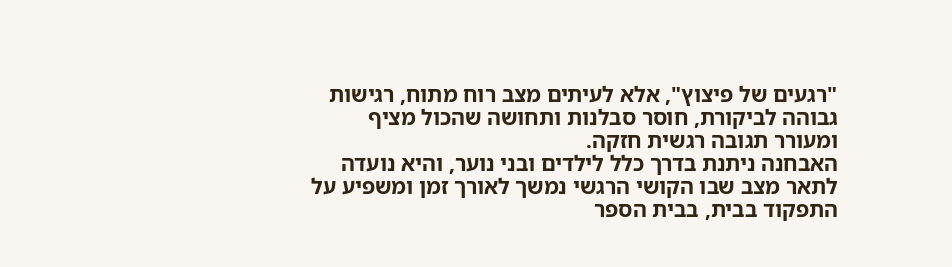"רגעים של פיצוץ", אלא לעיתים מצב רוח מתוח, רגישות גבוהה לביקורת, חוסר סבלנות ותחושה שהכול מציף ומעורר תגובה רגשית חזקה.
האבחנה ניתנת בדרך כלל לילדים ובני נוער, והיא נועדה לתאר מצב שבו הקושי הרגשי נמשך לאורך זמן ומשפיע על התפקוד בבית, בבית הספר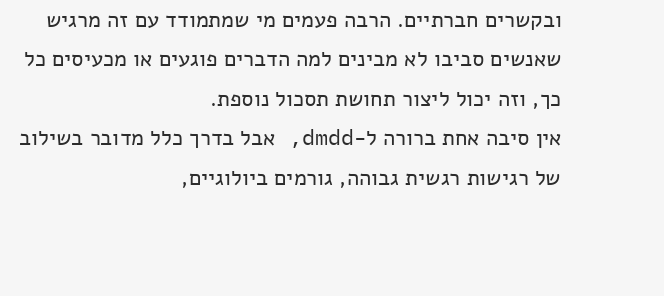ובקשרים חברתיים. הרבה פעמים מי שמתמודד עם זה מרגיש שאנשים סביבו לא מבינים למה הדברים פוגעים או מכעיסים כל כך, וזה יכול ליצור תחושת תסכול נוספת.
אין סיבה אחת ברורה ל-dmdd, אבל בדרך כלל מדובר בשילוב של רגישות רגשית גבוהה, גורמים ביולוגיים,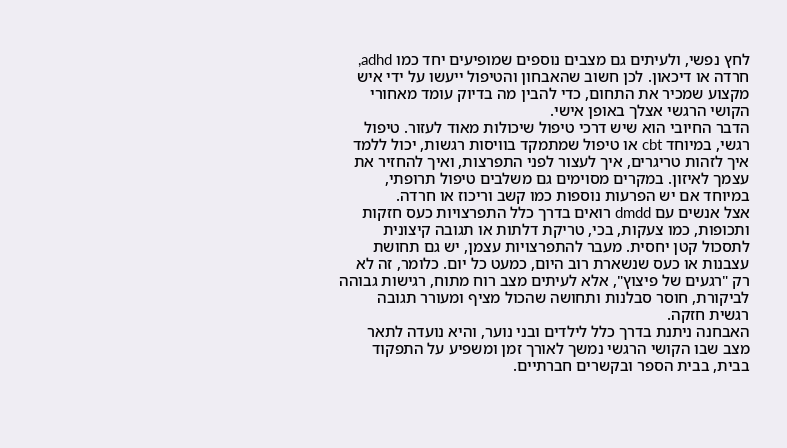לחץ נפשי, ולעיתים גם מצבים נוספים שמופיעים יחד כמו adhd, חרדה או דיכאון. לכן חשוב שהאבחון והטיפול ייעשו על ידי איש מקצוע שמכיר את התחום, כדי להבין מה בדיוק עומד מאחורי הקושי הרגשי אצלך באופן אישי.
הדבר החיובי הוא שיש דרכי טיפול שיכולות מאוד לעזור. טיפול רגשי, במיוחד cbt או טיפול שמתמקד בוויסות רגשות, יכול ללמד איך לזהות טריגרים, איך לעצור לפני התפרצות, ואיך להחזיר את עצמך לאיזון. במקרים מסוימים גם משלבים טיפול תרופתי, במיוחד אם יש הפרעות נוספות כמו קשב וריכוז או חרדה.
אצל אנשים עם dmdd רואים בדרך כלל התפרצויות כעס חזקות ותכופות, כמו צעקות, בכי, טריקת דלתות או תגובה קיצונית לתסכול קטן יחסית. מעבר להתפרצויות עצמן, יש גם תחושת עצבנות או כעס שנשארת רוב היום, כמעט כל יום. כלומר, זה לא רק "רגעים של פיצוץ", אלא לעיתים מצב רוח מתוח, רגישות גבוהה לביקורת, חוסר סבלנות ותחושה שהכול מציף ומעורר תגובה רגשית חזקה.
האבחנה ניתנת בדרך כלל לילדים ובני נוער, והיא נועדה לתאר מצב שבו הקושי הרגשי נמשך לאורך זמן ומשפיע על התפקוד בבית, בבית הספר ובקשרים חברתיים.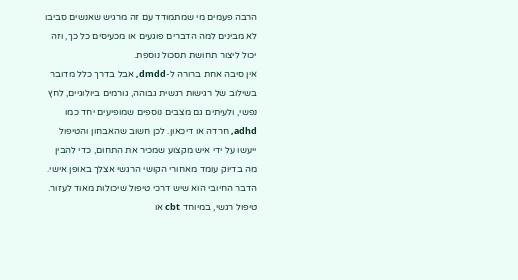הרבה פעמים מי שמתמודד עם זה מרגיש שאנשים סביבו לא מבינים למה הדברים פוגעים או מכעיסים כל כך, וזה יכול ליצור תחושת תסכול נוספת.
אין סיבה אחת ברורה ל-dmdd, אבל בדרך כלל מדובר בשילוב של רגישות רגשית גבוהה, גורמים ביולוגיים, לחץ נפשי, ולעיתים גם מצבים נוספים שמופיעים יחד כמו adhd, חרדה או דיכאון. לכן חשוב שהאבחון והטיפול ייעשו על ידי איש מקצוע שמכיר את התחום, כדי להבין מה בדיוק עומד מאחורי הקושי הרגשי אצלך באופן אישי.
הדבר החיובי הוא שיש דרכי טיפול שיכולות מאוד לעזור. טיפול רגשי, במיוחד cbt או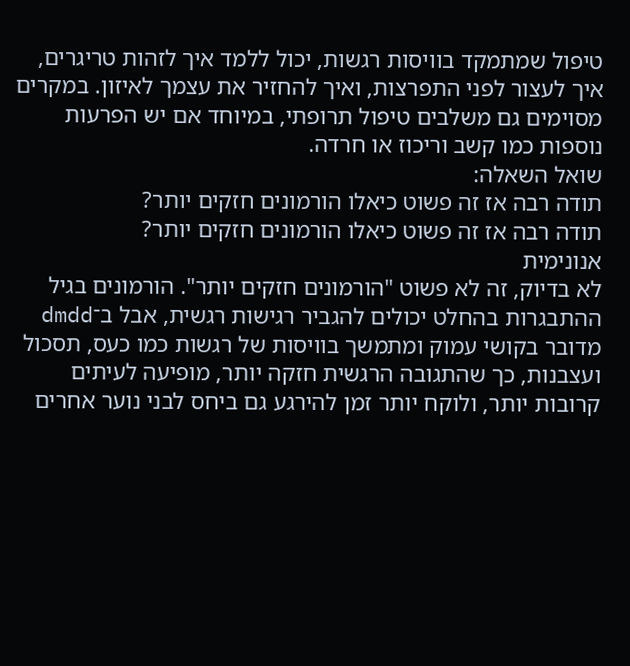טיפול שמתמקד בוויסות רגשות, יכול ללמד איך לזהות טריגרים, איך לעצור לפני התפרצות, ואיך להחזיר את עצמך לאיזון. במקרים מסוימים גם משלבים טיפול תרופתי, במיוחד אם יש הפרעות נוספות כמו קשב וריכוז או חרדה.
שואל השאלה:
תודה רבה אז זה פשוט כיאלו הורמונים חזקים יותר?
תודה רבה אז זה פשוט כיאלו הורמונים חזקים יותר?
אנונימית
לא בדיוק, זה לא פשוט "הורמונים חזקים יותר". הורמונים בגיל ההתבגרות בהחלט יכולים להגביר רגישות רגשית, אבל ב־dmdd מדובר בקושי עמוק ומתמשך בוויסות של רגשות כמו כעס, תסכול ועצבנות, כך שהתגובה הרגשית חזקה יותר, מופיעה לעיתים קרובות יותר, ולוקח יותר זמן להירגע גם ביחס לבני נוער אחרים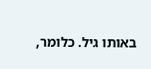באותו גיל. כלומר,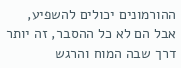ההורמונים יכולים להשפיע, אבל הם לא כל ההסבר, זה יותר דרך שבה המוח והרגש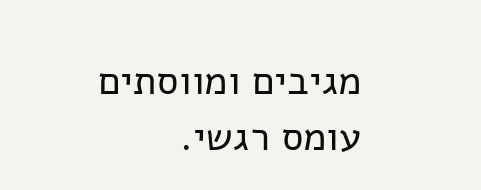מגיבים ומווסתים עומס רגשי.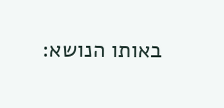באותו הנושא: